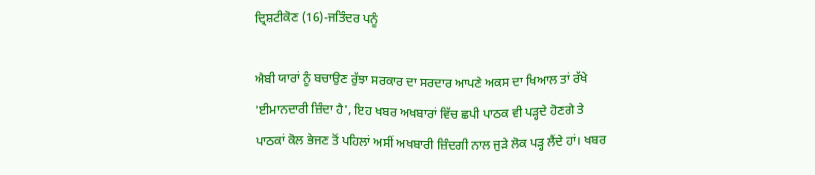ਦ੍ਰਿਸ਼ਟੀਕੋਣ (16)-ਜਤਿੰਦਰ ਪਨੂੰ

ਐਬੀ ਯਾਰਾਂ ਨੂੰ ਬਚਾਉਣ ਰੁੱਝਾ ਸਰਕਾਰ ਦਾ ਸਰਦਾਰ ਆਪਣੇ ਅਕਸ ਦਾ ਖਿਆਲ ਤਾਂ ਰੱਖੇ
'ਈਮਾਨਦਾਰੀ ਜ਼ਿੰਦਾ ਹੈ', ਇਹ ਖਬਰ ਅਖਬਾਰਾਂ ਵਿੱਚ ਛਪੀ ਪਾਠਕ ਵੀ ਪੜ੍ਹਦੇ ਹੋਣਗੇ ਤੇ ਪਾਠਕਾਂ ਕੋਲ ਭੇਜਣ ਤੋਂ ਪਹਿਲਾਂ ਅਸੀਂ ਅਖਬਾਰੀ ਜ਼ਿੰਦਗੀ ਨਾਲ ਜੁੜੇ ਲੋਕ ਪੜ੍ਹ ਲੈਂਦੇ ਹਾਂ। ਖਬਰ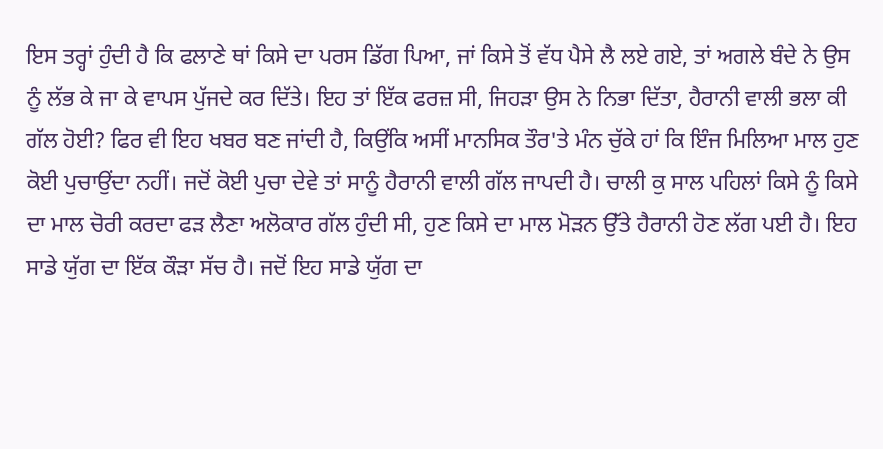ਇਸ ਤਰ੍ਹਾਂ ਹੁੰਦੀ ਹੈ ਕਿ ਫਲਾਣੇ ਥਾਂ ਕਿਸੇ ਦਾ ਪਰਸ ਡਿੱਗ ਪਿਆ, ਜਾਂ ਕਿਸੇ ਤੋਂ ਵੱਧ ਪੈਸੇ ਲੈ ਲਏ ਗਏ, ਤਾਂ ਅਗਲੇ ਬੰਦੇ ਨੇ ਉਸ ਨੂੰ ਲੱਭ ਕੇ ਜਾ ਕੇ ਵਾਪਸ ਪੁੱਜਦੇ ਕਰ ਦਿੱਤੇ। ਇਹ ਤਾਂ ਇੱਕ ਫਰਜ਼ ਸੀ, ਜਿਹੜਾ ਉਸ ਨੇ ਨਿਭਾ ਦਿੱਤਾ, ਹੈਰਾਨੀ ਵਾਲੀ ਭਲਾ ਕੀ ਗੱਲ ਹੋਈ? ਫਿਰ ਵੀ ਇਹ ਖਬਰ ਬਣ ਜਾਂਦੀ ਹੈ, ਕਿਉਂਕਿ ਅਸੀਂ ਮਾਨਸਿਕ ਤੌਰ'ਤੇ ਮੰਨ ਚੁੱਕੇ ਹਾਂ ਕਿ ਇੰਜ ਮਿਲਿਆ ਮਾਲ ਹੁਣ ਕੋਈ ਪੁਚਾਉਂਦਾ ਨਹੀਂ। ਜਦੋਂ ਕੋਈ ਪੁਚਾ ਦੇਵੇ ਤਾਂ ਸਾਨੂੰ ਹੈਰਾਨੀ ਵਾਲੀ ਗੱਲ ਜਾਪਦੀ ਹੈ। ਚਾਲੀ ਕੁ ਸਾਲ ਪਹਿਲਾਂ ਕਿਸੇ ਨੂੰ ਕਿਸੇ ਦਾ ਮਾਲ ਚੋਰੀ ਕਰਦਾ ਫੜ ਲੈਣਾ ਅਲੋਕਾਰ ਗੱਲ ਹੁੰਦੀ ਸੀ, ਹੁਣ ਕਿਸੇ ਦਾ ਮਾਲ ਮੋੜਨ ਉੱਤੇ ਹੈਰਾਨੀ ਹੋਣ ਲੱਗ ਪਈ ਹੈ। ਇਹ ਸਾਡੇ ਯੁੱਗ ਦਾ ਇੱਕ ਕੌੜਾ ਸੱਚ ਹੈ। ਜਦੋਂ ਇਹ ਸਾਡੇ ਯੁੱਗ ਦਾ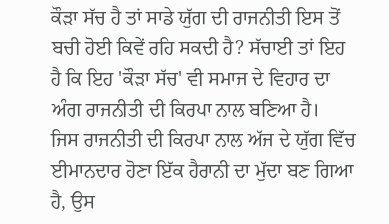ਕੌੜਾ ਸੱਚ ਹੈ ਤਾਂ ਸਾਡੇ ਯੁੱਗ ਦੀ ਰਾਜਨੀਤੀ ਇਸ ਤੋਂ ਬਚੀ ਹੋਈ ਕਿਵੇਂ ਰਹਿ ਸਕਦੀ ਹੈ? ਸੱਚਾਈ ਤਾਂ ਇਹ ਹੈ ਕਿ ਇਹ 'ਕੌੜਾ ਸੱਚ' ਵੀ ਸਮਾਜ ਦੇ ਵਿਹਾਰ ਦਾ ਅੰਗ ਰਾਜਨੀਤੀ ਦੀ ਕਿਰਪਾ ਨਾਲ ਬਣਿਆ ਹੈ।
ਜਿਸ ਰਾਜਨੀਤੀ ਦੀ ਕਿਰਪਾ ਨਾਲ ਅੱਜ ਦੇ ਯੁੱਗ ਵਿੱਚ ਈਮਾਨਦਾਰ ਹੋਣਾ ਇੱਕ ਹੈਰਾਨੀ ਦਾ ਮੁੱਦਾ ਬਣ ਗਿਆ ਹੈ, ਉਸ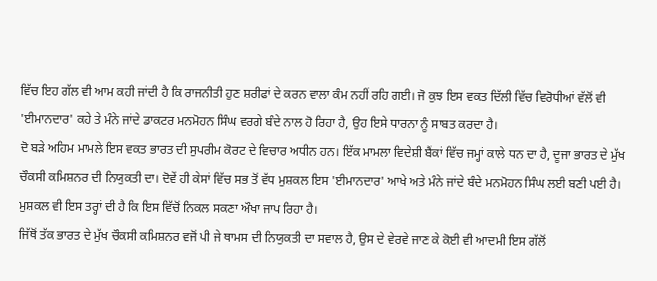ਵਿੱਚ ਇਹ ਗੱਲ ਵੀ ਆਮ ਕਹੀ ਜਾਂਦੀ ਹੈ ਕਿ ਰਾਜਨੀਤੀ ਹੁਣ ਸ਼ਰੀਫਾਂ ਦੇ ਕਰਨ ਵਾਲਾ ਕੰਮ ਨਹੀਂ ਰਹਿ ਗਈ। ਜੋ ਕੁਝ ਇਸ ਵਕਤ ਦਿੱਲੀ ਵਿੱਚ ਵਿਰੋਧੀਆਂ ਵੱਲੋਂ ਵੀ 'ਈਮਾਨਦਾਰ' ਕਹੇ ਤੇ ਮੰਨੇ ਜਾਂਦੇ ਡਾਕਟਰ ਮਨਮੋਹਨ ਸਿੰਘ ਵਰਗੇ ਬੰਦੇ ਨਾਲ ਹੋ ਰਿਹਾ ਹੈ, ਉਹ ਇਸੇ ਧਾਰਨਾ ਨੂੰ ਸਾਬਤ ਕਰਦਾ ਹੈ।
ਦੋ ਬੜੇ ਅਹਿਮ ਮਾਮਲੇ ਇਸ ਵਕਤ ਭਾਰਤ ਦੀ ਸੁਪਰੀਮ ਕੋਰਟ ਦੇ ਵਿਚਾਰ ਅਧੀਨ ਹਨ। ਇੱਕ ਮਾਮਲਾ ਵਿਦੇਸ਼ੀ ਬੈਂਕਾਂ ਵਿੱਚ ਜਮ੍ਹਾਂ ਕਾਲੇ ਧਨ ਦਾ ਹੈ, ਦੂਜਾ ਭਾਰਤ ਦੇ ਮੁੱਖ ਚੌਕਸੀ ਕਮਿਸ਼ਨਰ ਦੀ ਨਿਯੁਕਤੀ ਦਾ। ਦੋਵੇਂ ਹੀ ਕੇਸਾਂ ਵਿੱਚ ਸਭ ਤੋਂ ਵੱਧ ਮੁਸ਼ਕਲ ਇਸ 'ਈਮਾਨਦਾਰ' ਆਖੇ ਅਤੇ ਮੰਨੇ ਜਾਂਦੇ ਬੰਦੇ ਮਨਮੋਹਨ ਸਿੰਘ ਲਈ ਬਣੀ ਪਈ ਹੈ। ਮੁਸ਼ਕਲ ਵੀ ਇਸ ਤਰ੍ਹਾਂ ਦੀ ਹੈ ਕਿ ਇਸ ਵਿੱਚੋਂ ਨਿਕਲ ਸਕਣਾ ਔਖਾ ਜਾਪ ਰਿਹਾ ਹੈ।
ਜਿੱਥੋਂ ਤੱਕ ਭਾਰਤ ਦੇ ਮੁੱਖ ਚੌਕਸੀ ਕਮਿਸ਼ਨਰ ਵਜੋਂ ਪੀ ਜੇ ਥਾਮਸ ਦੀ ਨਿਯੁਕਤੀ ਦਾ ਸਵਾਲ ਹੈ, ਉਸ ਦੇ ਵੇਰਵੇ ਜਾਣ ਕੇ ਕੋਈ ਵੀ ਆਦਮੀ ਇਸ ਗੱਲੋਂ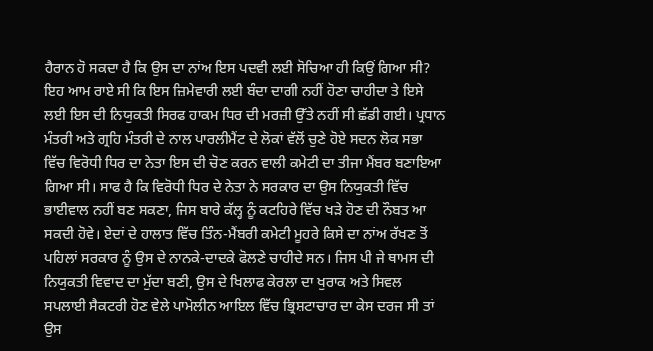ਹੈਰਾਨ ਹੋ ਸਕਦਾ ਹੈ ਕਿ ਉਸ ਦਾ ਨਾਂਅ ਇਸ ਪਦਵੀ ਲਈ ਸੋਚਿਆ ਹੀ ਕਿਉਂ ਗਿਆ ਸੀ? ਇਹ ਆਮ ਰਾਏ ਸੀ ਕਿ ਇਸ ਜ਼ਿਮੇਵਾਰੀ ਲਈ ਬੰਦਾ ਦਾਗੀ ਨਹੀਂ ਹੋਣਾ ਚਾਹੀਦਾ ਤੇ ਇਸੇ ਲਈ ਇਸ ਦੀ ਨਿਯੁਕਤੀ ਸਿਰਫ ਹਾਕਮ ਧਿਰ ਦੀ ਮਰਜ਼ੀ ਉੱਤੇ ਨਹੀਂ ਸੀ ਛੱਡੀ ਗਈ। ਪ੍ਰਧਾਨ ਮੰਤਰੀ ਅਤੇ ਗ੍ਰਹਿ ਮੰਤਰੀ ਦੇ ਨਾਲ ਪਾਰਲੀਮੈਂਟ ਦੇ ਲੋਕਾਂ ਵੱਲੋਂ ਚੁਣੇ ਹੋਏ ਸਦਨ ਲੋਕ ਸਭਾ ਵਿੱਚ ਵਿਰੋਧੀ ਧਿਰ ਦਾ ਨੇਤਾ ਇਸ ਦੀ ਚੋਣ ਕਰਨ ਵਾਲੀ ਕਮੇਟੀ ਦਾ ਤੀਜਾ ਮੈਂਬਰ ਬਣਾਇਆ ਗਿਆ ਸੀ। ਸਾਫ ਹੈ ਕਿ ਵਿਰੋਧੀ ਧਿਰ ਦੇ ਨੇਤਾ ਨੇ ਸਰਕਾਰ ਦਾ ਉਸ ਨਿਯੁਕਤੀ ਵਿੱਚ ਭਾਈਵਾਲ ਨਹੀਂ ਬਣ ਸਕਣਾ, ਜਿਸ ਬਾਰੇ ਕੱਲ੍ਹ ਨੂੰ ਕਟਹਿਰੇ ਵਿੱਚ ਖੜੇ ਹੋਣ ਦੀ ਨੌਬਤ ਆ ਸਕਦੀ ਹੋਵੇ। ਏਦਾਂ ਦੇ ਹਾਲਾਤ ਵਿੱਚ ਤਿੰਨ-ਮੈਂਬਰੀ ਕਮੇਟੀ ਮੂਹਰੇ ਕਿਸੇ ਦਾ ਨਾਂਅ ਰੱਖਣ ਤੋਂ ਪਹਿਲਾਂ ਸਰਕਾਰ ਨੂੰ ਉਸ ਦੇ ਨਾਨਕੇ-ਦਾਦਕੇ ਫੋਲਣੇ ਚਾਹੀਦੇ ਸਨ। ਜਿਸ ਪੀ ਜੇ ਥਾਮਸ ਦੀ ਨਿਯੁਕਤੀ ਵਿਵਾਦ ਦਾ ਮੁੱਦਾ ਬਣੀ, ਉਸ ਦੇ ਖਿਲਾਫ ਕੇਰਲਾ ਦਾ ਖੁਰਾਕ ਅਤੇ ਸਿਵਲ ਸਪਲਾਈ ਸੈਕਟਰੀ ਹੋਣ ਵੇਲੇ ਪਾਮੋਲੀਨ ਆਇਲ ਵਿੱਚ ਭ੍ਰਿਸ਼ਟਾਚਾਰ ਦਾ ਕੇਸ ਦਰਜ ਸੀ ਤਾਂ ਉਸ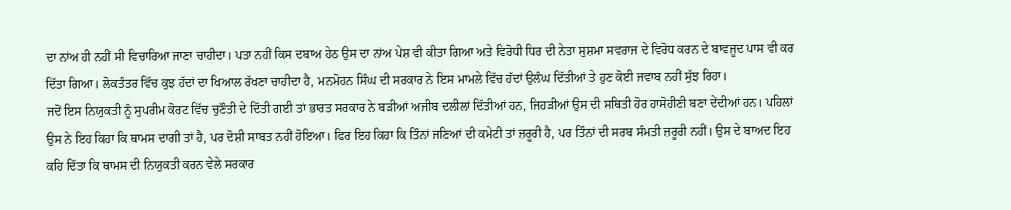ਦਾ ਨਾਂਅ ਹੀ ਨਹੀਂ ਸੀ ਵਿਚਾਰਿਆ ਜਾਣਾ ਚਾਹੀਦਾ। ਪਤਾ ਨਹੀਂ ਕਿਸ ਦਬਾਅ ਹੇਠ ਉਸ ਦਾ ਨਾਂਅ ਪੇਸ਼ ਵੀ ਕੀਤਾ ਗਿਆ ਅਤੇ ਵਿਰੋਧੀ ਧਿਰ ਦੀ ਨੇਤਾ ਸੁਸ਼ਮਾ ਸਵਰਾਜ ਦੇ ਵਿਰੋਧ ਕਰਨ ਦੇ ਬਾਵਜੂਦ ਪਾਸ ਵੀ ਕਰ ਦਿੱਤਾ ਗਿਆ। ਲੋਕਤੰਤਰ ਵਿੱਚ ਕੁਝ ਹੱਦਾਂ ਦਾ ਖਿਆਲ ਰੱਖਣਾ ਚਾਹੀਦਾ ਹੈ, ਮਨਮੋਹਨ ਸਿੰਘ ਦੀ ਸਰਕਾਰ ਨੇ ਇਸ ਮਾਮਲੇ ਵਿੱਚ ਹੱਦਾਂ ਉਲੰਘ ਦਿੱਤੀਆਂ ਤੇ ਹੁਣ ਕੋਈ ਜਵਾਬ ਨਹੀਂ ਸੁੱਝ ਰਿਹਾ।
ਜਦੋਂ ਇਸ ਨਿਯੁਕਤੀ ਨੂੰ ਸੁਪਰੀਮ ਕੋਰਟ ਵਿੱਚ ਚੁਣੌਤੀ ਦੇ ਦਿੱਤੀ ਗਈ ਤਾਂ ਭਾਰਤ ਸਰਕਾਰ ਨੇ ਬੜੀਆਂ ਅਜੀਬ ਦਲੀਲਾਂ ਦਿੱਤੀਆਂ ਹਨ, ਜਿਹੜੀਆਂ ਉਸ ਦੀ ਸਥਿਤੀ ਹੋਰ ਹਾਸੋਹੀਣੀ ਬਣਾ ਦੇਂਦੀਆਂ ਹਨ। ਪਹਿਲਾਂ ਉਸ ਨੇ ਇਹ ਕਿਹਾ ਕਿ ਥਾਮਸ ਦਾਗੀ ਤਾਂ ਹੈ, ਪਰ ਦੋਸ਼ੀ ਸਾਬਤ ਨਹੀਂ ਹੋਇਆ। ਫਿਰ ਇਹ ਕਿਹਾ ਕਿ ਤਿੰਨਾਂ ਜਣਿਆਂ ਦੀ ਕਮੇਟੀ ਤਾਂ ਜ਼ਰੂਰੀ ਹੈ, ਪਰ ਤਿੰਨਾਂ ਦੀ ਸਰਬ ਸੰਮਤੀ ਜ਼ਰੂਰੀ ਨਹੀਂ। ਉਸ ਦੇ ਬਾਅਦ ਇਹ ਕਹਿ ਦਿੱਤਾ ਕਿ ਥਾਮਸ ਦੀ ਨਿਯੁਕਤੀ ਕਰਨ ਵੇਲੇ ਸਰਕਾਰ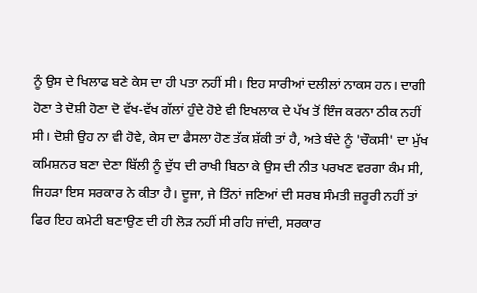ਨੂੰ ਉਸ ਦੇ ਖਿਲਾਫ ਬਣੇ ਕੇਸ ਦਾ ਹੀ ਪਤਾ ਨਹੀਂ ਸੀ। ਇਹ ਸਾਰੀਆਂ ਦਲੀਲਾਂ ਨਾਕਸ ਹਨ। ਦਾਗੀ ਹੋਣਾ ਤੇ ਦੋਸ਼ੀ ਹੋਣਾ ਦੋ ਵੱਖ-ਵੱਖ ਗੱਲਾਂ ਹੁੰਦੇ ਹੋਏ ਵੀ ਇਖਲਾਕ ਦੇ ਪੱਖ ਤੋਂ ਇੰਜ ਕਰਨਾ ਠੀਕ ਨਹੀਂ ਸੀ। ਦੋਸ਼ੀ ਉਹ ਨਾ ਵੀ ਹੋਵੇ, ਕੇਸ ਦਾ ਫੈਸਲਾ ਹੋਣ ਤੱਕ ਸ਼ੱਕੀ ਤਾਂ ਹੈ, ਅਤੇ ਬੰਦੇ ਨੂੰ 'ਚੌਕਸੀ' ਦਾ ਮੁੱਖ ਕਮਿਸ਼ਨਰ ਬਣਾ ਦੇਣਾ ਬਿੱਲੀ ਨੂੰ ਦੁੱਧ ਦੀ ਰਾਖੀ ਬਿਠਾ ਕੇ ਉਸ ਦੀ ਨੀਤ ਪਰਖਣ ਵਰਗਾ ਕੰਮ ਸੀ, ਜਿਹੜਾ ਇਸ ਸਰਕਾਰ ਨੇ ਕੀਤਾ ਹੈ। ਦੂਜਾ, ਜੇ ਤਿੰਨਾਂ ਜਣਿਆਂ ਦੀ ਸਰਬ ਸੰਮਤੀ ਜ਼ਰੂਰੀ ਨਹੀਂ ਤਾਂ ਫਿਰ ਇਹ ਕਮੇਟੀ ਬਣਾਉਣ ਦੀ ਹੀ ਲੋੜ ਨਹੀਂ ਸੀ ਰਹਿ ਜਾਂਦੀ, ਸਰਕਾਰ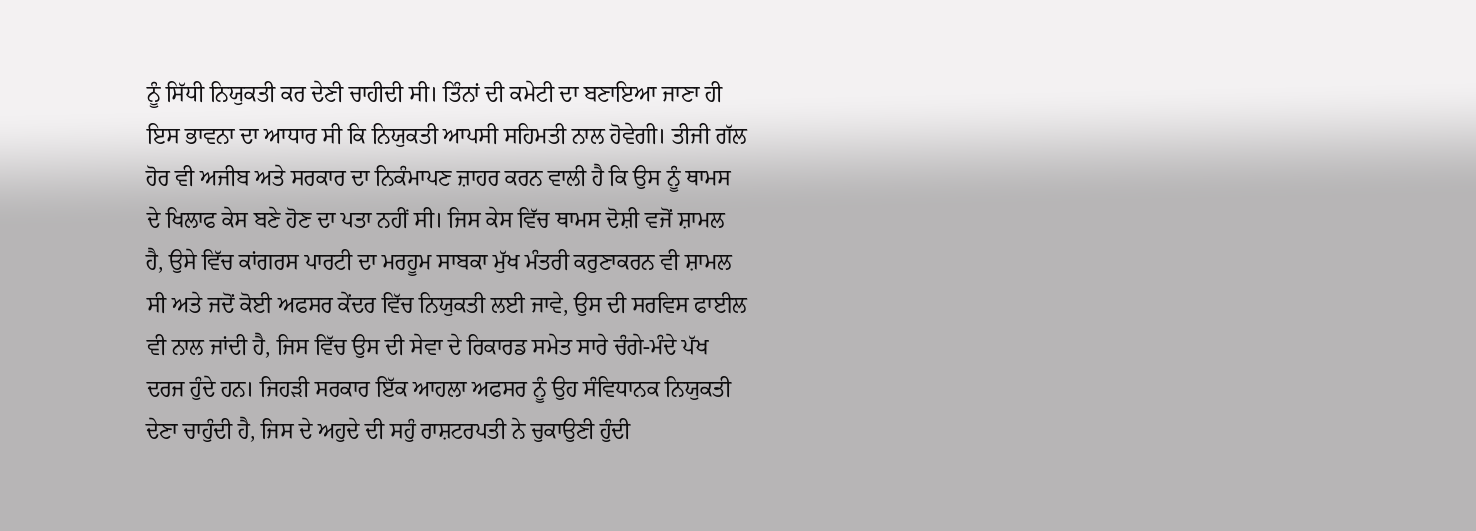ਨੂੰ ਸਿੱਧੀ ਨਿਯੁਕਤੀ ਕਰ ਦੇਣੀ ਚਾਹੀਦੀ ਸੀ। ਤਿੰਨਾਂ ਦੀ ਕਮੇਟੀ ਦਾ ਬਣਾਇਆ ਜਾਣਾ ਹੀ ਇਸ ਭਾਵਨਾ ਦਾ ਆਧਾਰ ਸੀ ਕਿ ਨਿਯੁਕਤੀ ਆਪਸੀ ਸਹਿਮਤੀ ਨਾਲ ਹੋਵੇਗੀ। ਤੀਜੀ ਗੱਲ ਹੋਰ ਵੀ ਅਜੀਬ ਅਤੇ ਸਰਕਾਰ ਦਾ ਨਿਕੰਮਾਪਣ ਜ਼ਾਹਰ ਕਰਨ ਵਾਲੀ ਹੈ ਕਿ ਉਸ ਨੂੰ ਥਾਮਸ ਦੇ ਖਿਲਾਫ ਕੇਸ ਬਣੇ ਹੋਣ ਦਾ ਪਤਾ ਨਹੀਂ ਸੀ। ਜਿਸ ਕੇਸ ਵਿੱਚ ਥਾਮਸ ਦੋਸ਼ੀ ਵਜੋਂ ਸ਼ਾਮਲ ਹੈ, ਉਸੇ ਵਿੱਚ ਕਾਂਗਰਸ ਪਾਰਟੀ ਦਾ ਮਰਹੂਮ ਸਾਬਕਾ ਮੁੱਖ ਮੰਤਰੀ ਕਰੁਣਾਕਰਨ ਵੀ ਸ਼ਾਮਲ ਸੀ ਅਤੇ ਜਦੋਂ ਕੋਈ ਅਫਸਰ ਕੇਂਦਰ ਵਿੱਚ ਨਿਯੁਕਤੀ ਲਈ ਜਾਵੇ, ਉਸ ਦੀ ਸਰਵਿਸ ਫਾਈਲ ਵੀ ਨਾਲ ਜਾਂਦੀ ਹੈ, ਜਿਸ ਵਿੱਚ ਉਸ ਦੀ ਸੇਵਾ ਦੇ ਰਿਕਾਰਡ ਸਮੇਤ ਸਾਰੇ ਚੰਗੇ-ਮੰਦੇ ਪੱਖ ਦਰਜ ਹੁੰਦੇ ਹਨ। ਜਿਹੜੀ ਸਰਕਾਰ ਇੱਕ ਆਹਲਾ ਅਫਸਰ ਨੂੰ ਉਹ ਸੰਵਿਧਾਨਕ ਨਿਯੁਕਤੀ ਦੇਣਾ ਚਾਹੁੰਦੀ ਹੈ, ਜਿਸ ਦੇ ਅਹੁਦੇ ਦੀ ਸਹੁੰ ਰਾਸ਼ਟਰਪਤੀ ਨੇ ਚੁਕਾਉਣੀ ਹੁੰਦੀ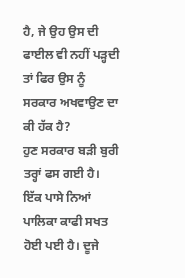ਹੈ, ਜੇ ਉਹ ਉਸ ਦੀ ਫਾਈਲ ਵੀ ਨਹੀਂ ਪੜ੍ਹਦੀ ਤਾਂ ਫਿਰ ਉਸ ਨੂੰ ਸਰਕਾਰ ਅਖਵਾਉਣ ਦਾ ਕੀ ਹੱਕ ਹੈ?
ਹੁਣ ਸਰਕਾਰ ਬੜੀ ਬੁਰੀ ਤਰ੍ਹਾਂ ਫਸ ਗਈ ਹੈ। ਇੱਕ ਪਾਸੇ ਨਿਆਂ ਪਾਲਿਕਾ ਕਾਫੀ ਸਖਤ ਹੋਈ ਪਈ ਹੈ। ਦੂਜੇ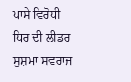ਪਾਸੇ ਵਿਰੋਧੀ ਧਿਰ ਦੀ ਲੀਡਰ ਸੁਸ਼ਮਾ ਸਵਰਾਜ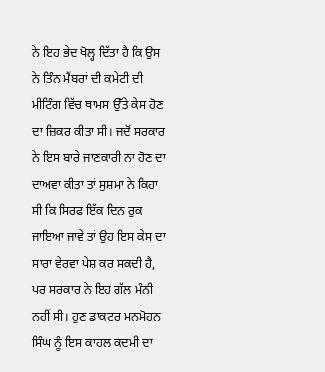ਨੇ ਇਹ ਭੇਦ ਖੋਲ੍ਹ ਦਿੱਤਾ ਹੈ ਕਿ ਉਸ ਨੇ ਤਿੰਨ ਮੈਂਬਰਾਂ ਦੀ ਕਮੇਟੀ ਦੀ ਮੀਟਿੰਗ ਵਿੱਚ ਥਾਮਸ ਉੱਤੇ ਕੇਸ ਹੋਣ ਦਾ ਜ਼ਿਕਰ ਕੀਤਾ ਸੀ। ਜਦੋਂ ਸਰਕਾਰ ਨੇ ਇਸ ਬਾਰੇ ਜਾਣਕਾਰੀ ਨਾ ਹੋਣ ਦਾ ਦਾਅਵਾ ਕੀਤਾ ਤਾਂ ਸੁਸ਼ਮਾ ਨੇ ਕਿਹਾ ਸੀ ਕਿ ਸਿਰਫ ਇੱਕ ਦਿਨ ਰੁਕ ਜਾਇਆ ਜਾਵੇ ਤਾਂ ਉਹ ਇਸ ਕੇਸ ਦਾ ਸਾਰਾ ਵੇਰਵਾ ਪੇਸ਼ ਕਰ ਸਕਦੀ ਹੈ, ਪਰ ਸਰਕਾਰ ਨੇ ਇਹ ਗੱਲ ਮੰਨੀ ਨਹੀਂ ਸੀ। ਹੁਣ ਡਾਕਟਰ ਮਨਮੋਹਨ ਸਿੰਘ ਨੂੰ ਇਸ ਕਾਹਲ ਕਦਮੀ ਦਾ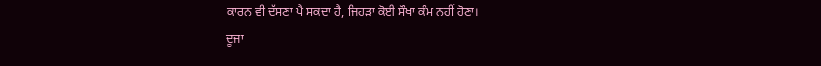ਕਾਰਨ ਵੀ ਦੱਸਣਾ ਪੈ ਸਕਦਾ ਹੈ, ਜਿਹੜਾ ਕੋਈ ਸੌਖਾ ਕੰਮ ਨਹੀਂ ਹੋਣਾ।
ਦੂਜਾ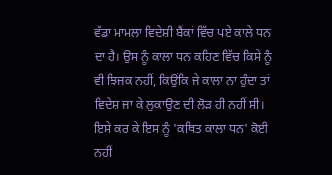ਵੱਡਾ ਮਾਮਲਾ ਵਿਦੇਸ਼ੀ ਬੈਂਕਾਂ ਵਿੱਚ ਪਏ ਕਾਲੇ ਧਨ ਦਾ ਹੈ। ਉਸ ਨੂੰ ਕਾਲਾ ਧਨ ਕਹਿਣ ਵਿੱਚ ਕਿਸੇ ਨੂੰ ਵੀ ਝਿਜਕ ਨਹੀਂ, ਕਿਉਂਕਿ ਜੇ ਕਾਲਾ ਨਾ ਹੁੰਦਾ ਤਾਂ ਵਿਦੇਸ਼ ਜਾ ਕੇ ਲੁਕਾਉਣ ਦੀ ਲੋੜ ਹੀ ਨਹੀਂ ਸੀ। ਇਸੇ ਕਰ ਕੇ ਇਸ ਨੂੰ 'ਕਥਿਤ ਕਾਲਾ ਧਨ' ਕੋਈ ਨਹੀਂ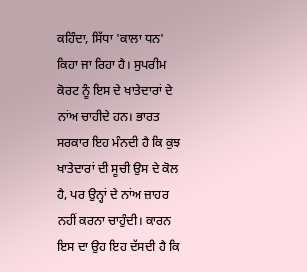ਕਹਿੰਦਾ, ਸਿੱਧਾ 'ਕਾਲਾ ਧਨ' ਕਿਹਾ ਜਾ ਰਿਹਾ ਹੈ। ਸੁਪਰੀਮ ਕੋਰਟ ਨੂੰ ਇਸ ਦੇ ਖਾਤੇਦਾਰਾਂ ਦੇ ਨਾਂਅ ਚਾਹੀਦੇ ਹਨ। ਭਾਰਤ ਸਰਕਾਰ ਇਹ ਮੰਨਦੀ ਹੈ ਕਿ ਕੁਝ ਖਾਤੇਦਾਰਾਂ ਦੀ ਸੂਚੀ ਉਸ ਦੇ ਕੋਲ ਹੈ, ਪਰ ਉਨ੍ਹਾਂ ਦੇ ਨਾਂਅ ਜ਼ਾਹਰ ਨਹੀਂ ਕਰਨਾ ਚਾਹੁੰਦੀ। ਕਾਰਨ ਇਸ ਦਾ ਉਹ ਇਹ ਦੱਸਦੀ ਹੈ ਕਿ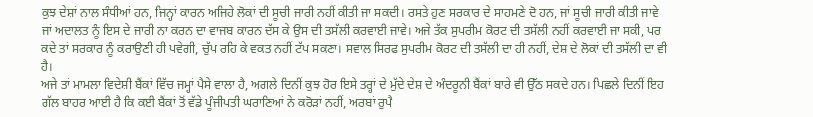ਕੁਝ ਦੇਸ਼ਾਂ ਨਾਲ ਸੰਧੀਆਂ ਹਨ, ਜਿਨ੍ਹਾਂ ਕਾਰਨ ਅਜਿਹੇ ਲੋਕਾਂ ਦੀ ਸੂਚੀ ਜਾਰੀ ਨਹੀਂ ਕੀਤੀ ਜਾ ਸਕਦੀ। ਰਸਤੇ ਹੁਣ ਸਰਕਾਰ ਦੇ ਸਾਹਮਣੇ ਦੋ ਹਨ, ਜਾਂ ਸੂਚੀ ਜਾਰੀ ਕੀਤੀ ਜਾਵੇ ਜਾਂ ਅਦਾਲਤ ਨੂੰ ਇਸ ਦੇ ਜਾਰੀ ਨਾ ਕਰਨ ਦਾ ਵਾਜਬ ਕਾਰਨ ਦੱਸ ਕੇ ਉਸ ਦੀ ਤਸੱਲੀ ਕਰਵਾਈ ਜਾਵੇ। ਅਜੇ ਤੱਕ ਸੁਪਰੀਮ ਕੋਰਟ ਦੀ ਤਸੱਲੀ ਨਹੀਂ ਕਰਵਾਈ ਜਾ ਸਕੀ, ਪਰ ਕਦੇ ਤਾਂ ਸਰਕਾਰ ਨੂੰ ਕਰਾਉਣੀ ਹੀ ਪਵੇਗੀ, ਚੁੱਪ ਰਹਿ ਕੇ ਵਕਤ ਨਹੀਂ ਟੱਪ ਸਕਣਾ। ਸਵਾਲ ਸਿਰਫ ਸੁਪਰੀਮ ਕੋਰਟ ਦੀ ਤਸੱਲੀ ਦਾ ਹੀ ਨਹੀਂ, ਦੇਸ਼ ਦੇ ਲੋਕਾਂ ਦੀ ਤਸੱਲੀ ਦਾ ਵੀ ਹੈ।
ਅਜੇ ਤਾਂ ਮਾਮਲਾ ਵਿਦੇਸ਼ੀ ਬੈਂਕਾਂ ਵਿੱਚ ਜਮ੍ਹਾਂ ਪੈਸੇ ਵਾਲਾ ਹੈ, ਅਗਲੇ ਦਿਨੀਂ ਕੁਝ ਹੋਰ ਇਸੇ ਤਰ੍ਹਾਂ ਦੇ ਮੁੱਦੇ ਦੇਸ਼ ਦੇ ਅੰਦਰੂਨੀ ਬੈਂਕਾਂ ਬਾਰੇ ਵੀ ਉੱਠ ਸਕਦੇ ਹਨ। ਪਿਛਲੇ ਦਿਨੀਂ ਇਹ ਗੱਲ ਬਾਹਰ ਆਈ ਹੈ ਕਿ ਕਈ ਬੈਂਕਾਂ ਤੋਂ ਵੱਡੇ ਪੂੰਜੀਪਤੀ ਘਰਾਣਿਆਂ ਨੇ ਕਰੋੜਾਂ ਨਹੀਂ, ਅਰਬਾਂ ਰੁਪੈ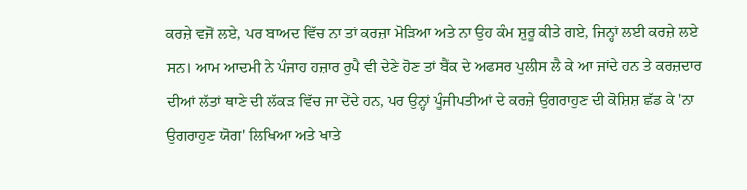ਕਰਜ਼ੇ ਵਜੋਂ ਲਏ, ਪਰ ਬਾਅਦ ਵਿੱਚ ਨਾ ਤਾਂ ਕਰਜ਼ਾ ਮੋੜਿਆ ਅਤੇ ਨਾ ਉਹ ਕੰਮ ਸ਼ੁਰੂ ਕੀਤੇ ਗਏ, ਜਿਨ੍ਹਾਂ ਲਈ ਕਰਜ਼ੇ ਲਏ ਸਨ। ਆਮ ਆਦਮੀ ਨੇ ਪੰਜਾਹ ਹਜ਼ਾਰ ਰੁਪੈ ਵੀ ਦੇਣੇ ਹੋਣ ਤਾਂ ਬੈਂਕ ਦੇ ਅਫਸਰ ਪੁਲੀਸ ਲੈ ਕੇ ਆ ਜਾਂਦੇ ਹਨ ਤੇ ਕਰਜ਼ਦਾਰ ਦੀਆਂ ਲੱਤਾਂ ਥਾਣੇ ਦੀ ਲੱਕੜ ਵਿੱਚ ਜਾ ਦੇਂਦੇ ਹਨ, ਪਰ ਉਨ੍ਹਾਂ ਪੂੰਜੀਪਤੀਆਂ ਦੇ ਕਰਜ਼ੇ ਉਗਰਾਹੁਣ ਦੀ ਕੋਸ਼ਿਸ਼ ਛੱਡ ਕੇ 'ਨਾ ਉਗਰਾਹੁਣ ਯੋਗ' ਲਿਖਿਆ ਅਤੇ ਖਾਤੇ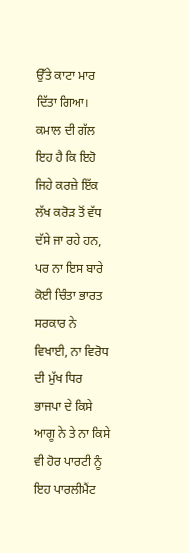ਉੱਤੇ ਕਾਟਾ ਮਾਰ ਦਿੱਤਾ ਗਿਆ। ਕਮਾਲ ਦੀ ਗੱਲ ਇਹ ਹੈ ਕਿ ਇਹੋ ਜਿਹੇ ਕਰਜ਼ੇ ਇੱਕ ਲੱਖ ਕਰੋੜ ਤੋਂ ਵੱਧ ਦੱਸੇ ਜਾ ਰਹੇ ਹਨ, ਪਰ ਨਾ ਇਸ ਬਾਰੇ ਕੋਈ ਚਿੰਤਾ ਭਾਰਤ ਸਰਕਾਰ ਨੇ ਵਿਖਾਈ, ਨਾ ਵਿਰੋਧ ਦੀ ਮੁੱਖ ਧਿਰ ਭਾਜਪਾ ਦੇ ਕਿਸੇ ਆਗੂ ਨੇ ਤੇ ਨਾ ਕਿਸੇ ਵੀ ਹੋਰ ਪਾਰਟੀ ਨੂੰ ਇਹ ਪਾਰਲੀਮੈਂਟ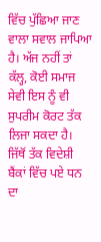ਵਿੱਚ ਪੁੱਛਿਆ ਜਾਣ ਵਾਲਾ ਸਵਾਲ ਜਾਪਿਆ ਹੈ। ਅੱਜ ਨਹੀਂ ਤਾਂ ਕੱਲ੍ਹ, ਕੋਈ ਸਮਾਜ ਸੇਵੀ ਇਸ ਨੂੰ ਵੀ ਸੁਪਰੀਮ ਕੋਰਟ ਤੱਕ ਲਿਜਾ ਸਕਦਾ ਹੈ।
ਜਿੱਥੋਂ ਤੱਕ ਵਿਦੇਸ਼ੀ ਬੈਂਕਾਂ ਵਿੱਚ ਪਏ ਧਨ ਦਾ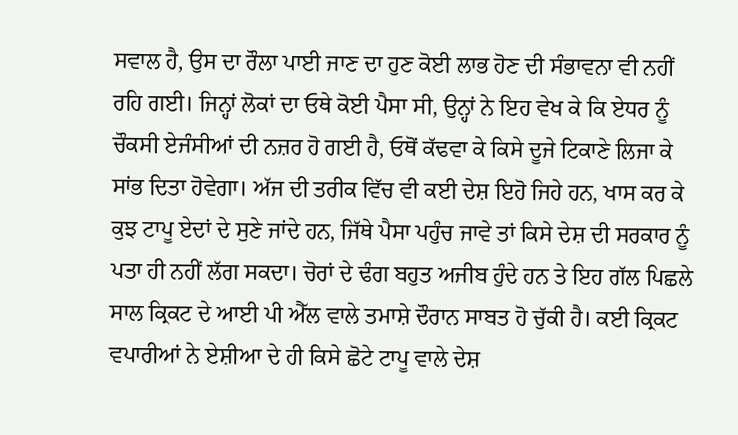ਸਵਾਲ ਹੈ, ਉਸ ਦਾ ਰੌਲਾ ਪਾਈ ਜਾਣ ਦਾ ਹੁਣ ਕੋਈ ਲਾਭ ਹੋਣ ਦੀ ਸੰਭਾਵਨਾ ਵੀ ਨਹੀਂ ਰਹਿ ਗਈ। ਜਿਨ੍ਹਾਂ ਲੋਕਾਂ ਦਾ ਓਥੇ ਕੋਈ ਪੈਸਾ ਸੀ, ਉਨ੍ਹਾਂ ਨੇ ਇਹ ਵੇਖ ਕੇ ਕਿ ਏਧਰ ਨੂੰ ਚੌਕਸੀ ਏਜੰਸੀਆਂ ਦੀ ਨਜ਼ਰ ਹੋ ਗਈ ਹੈ, ਓਥੋਂ ਕੱਢਵਾ ਕੇ ਕਿਸੇ ਦੂਜੇ ਟਿਕਾਣੇ ਲਿਜਾ ਕੇ ਸਾਂਭ ਦਿਤਾ ਹੋਵੇਗਾ। ਅੱਜ ਦੀ ਤਰੀਕ ਵਿੱਚ ਵੀ ਕਈ ਦੇਸ਼ ਇਹੋ ਜਿਹੇ ਹਨ, ਖਾਸ ਕਰ ਕੇ ਕੁਝ ਟਾਪੂ ਏਦਾਂ ਦੇ ਸੁਣੇ ਜਾਂਦੇ ਹਨ, ਜਿੱਥੇ ਪੈਸਾ ਪਹੁੰਚ ਜਾਵੇ ਤਾਂ ਕਿਸੇ ਦੇਸ਼ ਦੀ ਸਰਕਾਰ ਨੂੰ ਪਤਾ ਹੀ ਨਹੀਂ ਲੱਗ ਸਕਦਾ। ਚੋਰਾਂ ਦੇ ਢੰਗ ਬਹੁਤ ਅਜੀਬ ਹੁੰਦੇ ਹਨ ਤੇ ਇਹ ਗੱਲ ਪਿਛਲੇ ਸਾਲ ਕ੍ਰਿਕਟ ਦੇ ਆਈ ਪੀ ਐੱਲ ਵਾਲੇ ਤਮਾਸ਼ੇ ਦੌਰਾਨ ਸਾਬਤ ਹੋ ਚੁੱਕੀ ਹੈ। ਕਈ ਕ੍ਰਿਕਟ ਵਪਾਰੀਆਂ ਨੇ ਏਸ਼ੀਆ ਦੇ ਹੀ ਕਿਸੇ ਛੋਟੇ ਟਾਪੂ ਵਾਲੇ ਦੇਸ਼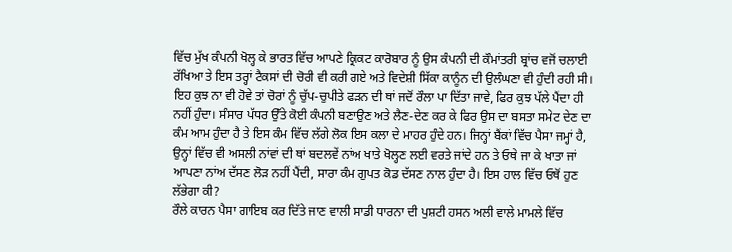ਵਿੱਚ ਮੁੱਖ ਕੰਪਨੀ ਖੋਲ੍ਹ ਕੇ ਭਾਰਤ ਵਿੱਚ ਆਪਣੇ ਕ੍ਰਿਕਟ ਕਾਰੋਬਾਰ ਨੂੰ ਉਸ ਕੰਪਨੀ ਦੀ ਕੌਮਾਂਤਰੀ ਬ੍ਰਾਂਚ ਵਜੋਂ ਚਲਾਈ ਰੱਖਿਆ ਤੇ ਇਸ ਤਰ੍ਹਾਂ ਟੈਕਸਾਂ ਦੀ ਚੋਰੀ ਵੀ ਕਰੀ ਗਏ ਅਤੇ ਵਿਦੇਸ਼ੀ ਸਿੱਕਾ ਕਾਨੂੰਨ ਦੀ ਉਲੰਘਣਾ ਵੀ ਹੁੰਦੀ ਰਹੀ ਸੀ। ਇਹ ਕੁਝ ਨਾ ਵੀ ਹੋਵੇ ਤਾਂ ਚੋਰਾਂ ਨੂੰ ਚੁੱਪ-ਚੁਪੀਤੇ ਫੜਨ ਦੀ ਥਾਂ ਜਦੋਂ ਰੌਲਾ ਪਾ ਦਿੱਤਾ ਜਾਵੇ, ਫਿਰ ਕੁਝ ਪੱਲੇ ਪੈਂਦਾ ਹੀ ਨਹੀਂ ਹੁੰਦਾ। ਸੰਸਾਰ ਪੱਧਰ ਉੱਤੇ ਕੋਈ ਕੰਪਨੀ ਬਣਾਉਣ ਅਤੇ ਲੈਣ-ਦੇਣ ਕਰ ਕੇ ਫਿਰ ਉਸ ਦਾ ਬਸਤਾ ਸਮੇਟ ਦੇਣ ਦਾ ਕੰਮ ਆਮ ਹੁੰਦਾ ਹੈ ਤੇ ਇਸ ਕੰਮ ਵਿੱਚ ਲੱਗੇ ਲੋਕ ਇਸ ਕਲਾ ਦੇ ਮਾਹਰ ਹੁੰਦੇ ਹਨ। ਜਿਨ੍ਹਾਂ ਬੈਂਕਾਂ ਵਿੱਚ ਪੈਸਾ ਜਮ੍ਹਾਂ ਹੈ, ਉਨ੍ਹਾਂ ਵਿੱਚ ਵੀ ਅਸਲੀ ਨਾਂਵਾਂ ਦੀ ਥਾਂ ਬਦਲਵੇਂ ਨਾਂਅ ਖਾਤੇ ਖੋਲ੍ਹਣ ਲਈ ਵਰਤੇ ਜਾਂਦੇ ਹਨ ਤੇ ਓਥੇ ਜਾ ਕੇ ਖਾਤਾ ਜਾਂ ਆਪਣਾ ਨਾਂਅ ਦੱਸਣ ਲੋੜ ਨਹੀਂ ਪੈਂਦੀ, ਸਾਰਾ ਕੰਮ ਗੁਪਤ ਕੋਡ ਦੱਸਣ ਨਾਲ ਹੁੰਦਾ ਹੈ। ਇਸ ਹਾਲ ਵਿੱਚ ਓਥੋਂ ਹੁਣ ਲੱਭੇਗਾ ਕੀ?
ਰੌਲੇ ਕਾਰਨ ਪੈਸਾ ਗਾਇਬ ਕਰ ਦਿੱਤੇ ਜਾਣ ਵਾਲੀ ਸਾਡੀ ਧਾਰਨਾ ਦੀ ਪੁਸ਼ਟੀ ਹਸਨ ਅਲੀ ਵਾਲੇ ਮਾਮਲੇ ਵਿੱਚ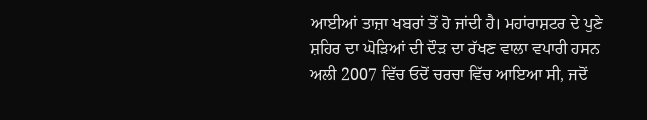ਆਈਆਂ ਤਾਜ਼ਾ ਖਬਰਾਂ ਤੋਂ ਹੋ ਜਾਂਦੀ ਹੈ। ਮਹਾਂਰਾਸ਼ਟਰ ਦੇ ਪੁਣੇ ਸ਼ਹਿਰ ਦਾ ਘੋੜਿਆਂ ਦੀ ਦੌੜ ਦਾ ਰੱਖਣ ਵਾਲਾ ਵਪਾਰੀ ਹਸਨ ਅਲੀ 2007 ਵਿੱਚ ਓਦੋਂ ਚਰਚਾ ਵਿੱਚ ਆਇਆ ਸੀ, ਜਦੋਂ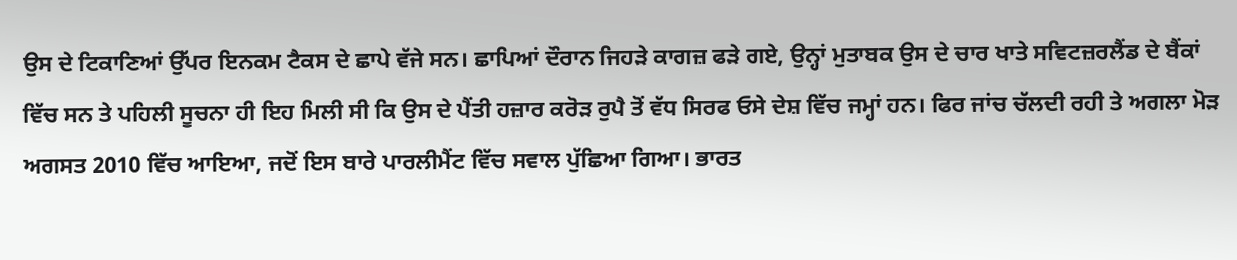ਉਸ ਦੇ ਟਿਕਾਣਿਆਂ ਉੱਪਰ ਇਨਕਮ ਟੈਕਸ ਦੇ ਛਾਪੇ ਵੱਜੇ ਸਨ। ਛਾਪਿਆਂ ਦੌਰਾਨ ਜਿਹੜੇ ਕਾਗਜ਼ ਫੜੇ ਗਏ, ਉਨ੍ਹਾਂ ਮੁਤਾਬਕ ਉਸ ਦੇ ਚਾਰ ਖਾਤੇ ਸਵਿਟਜ਼ਰਲੈਂਡ ਦੇ ਬੈਂਕਾਂ ਵਿੱਚ ਸਨ ਤੇ ਪਹਿਲੀ ਸੂਚਨਾ ਹੀ ਇਹ ਮਿਲੀ ਸੀ ਕਿ ਉਸ ਦੇ ਪੈਂਤੀ ਹਜ਼ਾਰ ਕਰੋੜ ਰੁਪੈ ਤੋਂ ਵੱਧ ਸਿਰਫ ਓਸੇ ਦੇਸ਼ ਵਿੱਚ ਜਮ੍ਹਾਂ ਹਨ। ਫਿਰ ਜਾਂਚ ਚੱਲਦੀ ਰਹੀ ਤੇ ਅਗਲਾ ਮੋੜ ਅਗਸਤ 2010 ਵਿੱਚ ਆਇਆ, ਜਦੋਂ ਇਸ ਬਾਰੇ ਪਾਰਲੀਮੈਂਟ ਵਿੱਚ ਸਵਾਲ ਪੁੱਛਿਆ ਗਿਆ। ਭਾਰਤ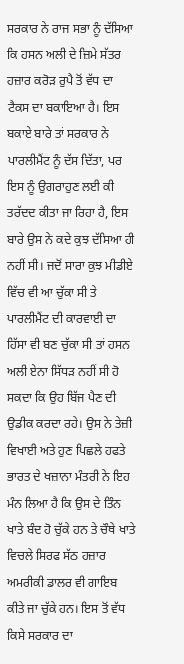ਸਰਕਾਰ ਨੇ ਰਾਜ ਸਭਾ ਨੂੰ ਦੱਸਿਆ ਕਿ ਹਸਨ ਅਲੀ ਦੇ ਜ਼ਿਮੇ ਸੱਤਰ ਹਜ਼ਾਰ ਕਰੋੜ ਰੁਪੈ ਤੋਂ ਵੱਧ ਦਾ ਟੈਕਸ ਦਾ ਬਕਾਇਆ ਹੈ। ਇਸ ਬਕਾਏ ਬਾਰੇ ਤਾਂ ਸਰਕਾਰ ਨੇ ਪਾਰਲੀਮੈਂਟ ਨੂੰ ਦੱਸ ਦਿੱਤਾ, ਪਰ ਇਸ ਨੂੰ ਉਗਰਾਹੁਣ ਲਈ ਕੀ ਤਰੱਦਦ ਕੀਤਾ ਜਾ ਰਿਹਾ ਹੈ, ਇਸ ਬਾਰੇ ਉਸ ਨੇ ਕਦੇ ਕੁਝ ਦੱਸਿਆ ਹੀ ਨਹੀਂ ਸੀ। ਜਦੋਂ ਸਾਰਾ ਕੁਝ ਮੀਡੀਏ ਵਿੱਚ ਵੀ ਆ ਚੁੱਕਾ ਸੀ ਤੇ ਪਾਰਲੀਮੈਂਟ ਦੀ ਕਾਰਵਾਈ ਦਾ ਹਿੱਸਾ ਵੀ ਬਣ ਚੁੱਕਾ ਸੀ ਤਾਂ ਹਸਨ ਅਲੀ ਏਨਾ ਸਿੱਧੜ ਨਹੀਂ ਸੀ ਹੋ ਸਕਦਾ ਕਿ ਉਹ ਬਿੱਜ ਪੈਣ ਦੀ ਉਡੀਕ ਕਰਦਾ ਰਹੇ। ਉਸ ਨੇ ਤੇਜ਼ੀ ਵਿਖਾਈ ਅਤੇ ਹੁਣ ਪਿਛਲੇ ਹਫਤੇ ਭਾਰਤ ਦੇ ਖਜ਼ਾਨਾ ਮੰਤਰੀ ਨੇ ਇਹ ਮੰਨ ਲਿਆ ਹੈ ਕਿ ਉਸ ਦੇ ਤਿੰਨ ਖਾਤੇ ਬੰਦ ਹੋ ਚੁੱਕੇ ਹਨ ਤੇ ਚੌਥੇ ਖਾਤੇ ਵਿਚਲੇ ਸਿਰਫ ਸੱਠ ਹਜ਼ਾਰ ਅਮਰੀਕੀ ਡਾਲਰ ਵੀ ਗਾਇਬ ਕੀਤੇ ਜਾ ਚੁੱਕੇ ਹਨ। ਇਸ ਤੋਂ ਵੱਧ ਕਿਸੇ ਸਰਕਾਰ ਦਾ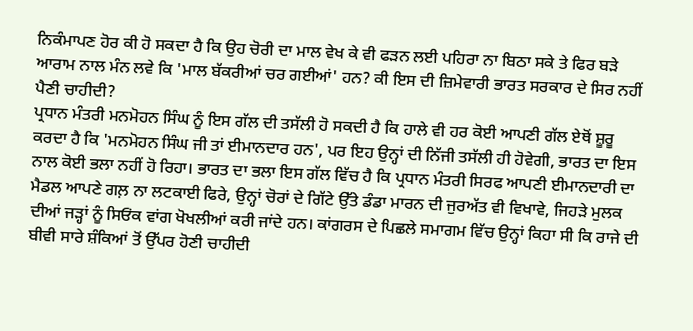ਨਿਕੰਮਾਪਣ ਹੋਰ ਕੀ ਹੋ ਸਕਦਾ ਹੈ ਕਿ ਉਹ ਚੋਰੀ ਦਾ ਮਾਲ ਵੇਖ ਕੇ ਵੀ ਫੜਨ ਲਈ ਪਹਿਰਾ ਨਾ ਬਿਠਾ ਸਕੇ ਤੇ ਫਿਰ ਬੜੇ ਆਰਾਮ ਨਾਲ ਮੰਨ ਲਵੇ ਕਿ 'ਮਾਲ ਬੱਕਰੀਆਂ ਚਰ ਗਈਆਂ' ਹਨ? ਕੀ ਇਸ ਦੀ ਜ਼ਿਮੇਵਾਰੀ ਭਾਰਤ ਸਰਕਾਰ ਦੇ ਸਿਰ ਨਹੀਂ ਪੈਣੀ ਚਾਹੀਦੀ?
ਪ੍ਰਧਾਨ ਮੰਤਰੀ ਮਨਮੋਹਨ ਸਿੰਘ ਨੂੰ ਇਸ ਗੱਲ ਦੀ ਤਸੱਲੀ ਹੋ ਸਕਦੀ ਹੈ ਕਿ ਹਾਲੇ ਵੀ ਹਰ ਕੋਈ ਆਪਣੀ ਗੱਲ ਏਥੋਂ ਸ਼ੂਰੂ ਕਰਦਾ ਹੈ ਕਿ 'ਮਨਮੋਹਨ ਸਿੰਘ ਜੀ ਤਾਂ ਈਮਾਨਦਾਰ ਹਨ', ਪਰ ਇਹ ਉਨ੍ਹਾਂ ਦੀ ਨਿੱਜੀ ਤਸੱਲੀ ਹੀ ਹੋਵੇਗੀ, ਭਾਰਤ ਦਾ ਇਸ ਨਾਲ ਕੋਈ ਭਲਾ ਨਹੀਂ ਹੋ ਰਿਹਾ। ਭਾਰਤ ਦਾ ਭਲਾ ਇਸ ਗੱਲ ਵਿੱਚ ਹੈ ਕਿ ਪ੍ਰਧਾਨ ਮੰਤਰੀ ਸਿਰਫ ਆਪਣੀ ਈਮਾਨਦਾਰੀ ਦਾ ਮੈਡਲ ਆਪਣੇ ਗਲ਼ ਨਾ ਲਟਕਾਈ ਫਿਰੇ, ਉਨ੍ਹਾਂ ਚੋਰਾਂ ਦੇ ਗਿੱਟੇ ਉੱਤੇ ਡੰਡਾ ਮਾਰਨ ਦੀ ਜੁਰਅੱਤ ਵੀ ਵਿਖਾਵੇ, ਜਿਹੜੇ ਮੁਲਕ ਦੀਆਂ ਜੜ੍ਹਾਂ ਨੂੰ ਸਿਓਂਕ ਵਾਂਗ ਖੋਖਲੀਆਂ ਕਰੀ ਜਾਂਦੇ ਹਨ। ਕਾਂਗਰਸ ਦੇ ਪਿਛਲੇ ਸਮਾਗਮ ਵਿੱਚ ਉਨ੍ਹਾਂ ਕਿਹਾ ਸੀ ਕਿ ਰਾਜੇ ਦੀ ਬੀਵੀ ਸਾਰੇ ਸ਼ੰਕਿਆਂ ਤੋਂ ਉੱਪਰ ਹੋਣੀ ਚਾਹੀਦੀ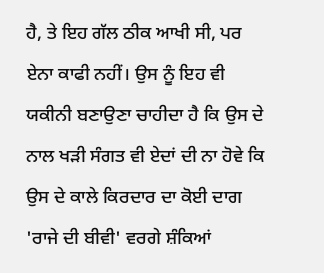ਹੈ, ਤੇ ਇਹ ਗੱਲ ਠੀਕ ਆਖੀ ਸੀ, ਪਰ ਏਨਾ ਕਾਫੀ ਨਹੀਂ। ਉਸ ਨੂੰ ਇਹ ਵੀ ਯਕੀਨੀ ਬਣਾਉਣਾ ਚਾਹੀਦਾ ਹੈ ਕਿ ਉਸ ਦੇ ਨਾਲ ਖੜੀ ਸੰਗਤ ਵੀ ਏਦਾਂ ਦੀ ਨਾ ਹੋਵੇ ਕਿ ਉਸ ਦੇ ਕਾਲੇ ਕਿਰਦਾਰ ਦਾ ਕੋਈ ਦਾਗ 'ਰਾਜੇ ਦੀ ਬੀਵੀ' ਵਰਗੇ ਸ਼ੰਕਿਆਂ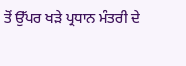ਤੋਂ ਉੱਪਰ ਖੜੇ ਪ੍ਰਧਾਨ ਮੰਤਰੀ ਦੇ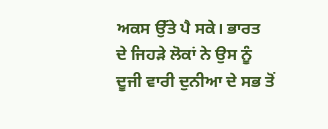ਅਕਸ ਉੱਤੇ ਪੈ ਸਕੇ। ਭਾਰਤ ਦੇ ਜਿਹੜੇ ਲੋਕਾਂ ਨੇ ਉਸ ਨੂੰ ਦੂਜੀ ਵਾਰੀ ਦੁਨੀਆ ਦੇ ਸਭ ਤੋਂ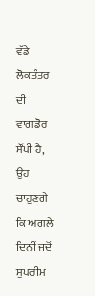ਵੱਡੇ ਲੋਕਤੰਤਰ ਦੀ ਵਾਗਡੋਰ ਸੌਂਪੀ ਹੈ, ਉਹ ਚਾਹੁਣਗੇ ਕਿ ਅਗਲੇ ਦਿਨੀਂ ਜਦੋਂ ਸੁਪਰੀਮ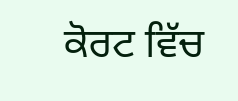ਕੋਰਟ ਵਿੱਚ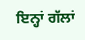ਇਨ੍ਹਾਂ ਗੱਲਾਂ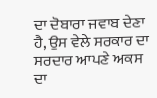ਦਾ ਦੋਬਾਰਾ ਜਵਾਬ ਦੇਣਾ ਹੈ, ਉਸ ਵੇਲੇ ਸਰਕਾਰ ਦਾ ਸਰਦਾਰ ਆਪਣੇ ਅਕਸ ਦਾ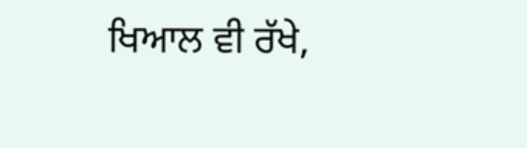ਖਿਆਲ ਵੀ ਰੱਖੇ,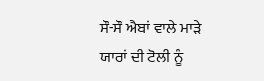ਸੌ-ਸੌ ਐਬਾਂ ਵਾਲੇ ਮਾੜੇ ਯਾਰਾਂ ਦੀ ਟੋਲੀ ਨੂੰ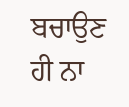ਬਚਾਉਣ ਹੀ ਨਾ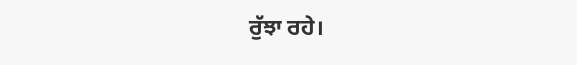ਰੁੱਝਾ ਰਹੇ।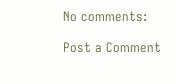No comments:

Post a Comment